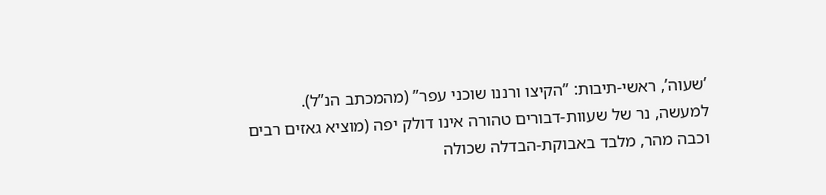’שעוה’, ראשי-תיבות: ”הקיצו ורננו שוכני עפר” (מהמכתב הנ”ל). למעשה, נר של שעוות-דבורים טהורה אינו דולק יפה (מוציא גאזים רבים וכבה מהר, מלבד באבוקת-הבדלה שכולה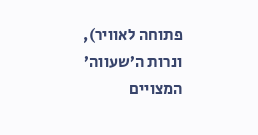פתוחה לאוויר), ונרות ה’שעווה’ המצויים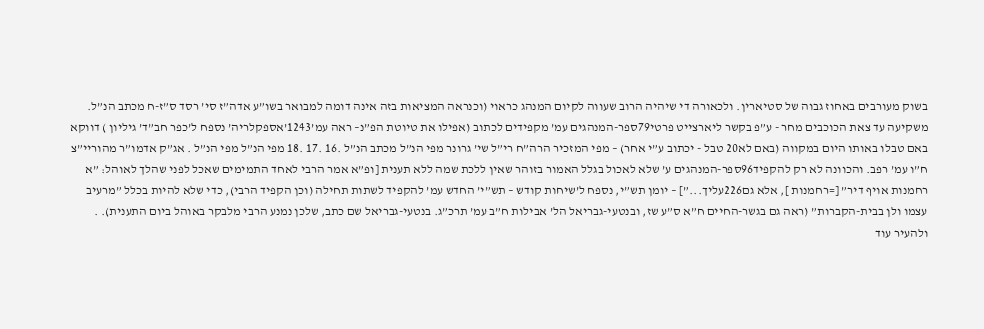בשוק מעורבים באחוז גבוה של סטיארין. ולכאורה די שיהיה הרוב שעווה לקיום המנהג כראוי (וכנראה המציאות בזה אינה דומה למבואר בשו”ע אדה”ז סי’ רסד ס”ז-ח מכתב הנ”ל. משקיעה עד צאת הכוכבים מחר - ע”פ בקשר ליארצייט פרטי79ספר-המנהגים עמ’ מקפידים לכתוב (אפילו את טיוטת הפ”נ– ראה עמ’1243’אספקלריה’ נספח ל’כפר חב”ד’ גיליון ) דווקא באם טבלו באותו היום במקווה (באם לא20 טבל - יכתוב ע”י אחר) – מפי המזכיר הרה”ח רי”ל שי’ גרונר מפי הנ”ל מכתב הנ”ל .16 .17 .18 מפי הנ”ל מפי הנ”ל . אג”ק אדמו”ר מהוריי”צ ח”ו עמ’ רפב. והכוונה לא רק להקפיד96ספר-המנהגים ע’ שלא לאכול בגלל האמור בזוהר שאין ללכת שמה ללא תענית [ופ”א אמר הרבי לאחד התמימים שאכל לפני שהלך לאוהל: ”א רחמנות אויף דיר” [=רחמנות ], אלא גם226עליך...”] – יומן תש”י, נספח ל’שיחות קודש – תש”י’ החדש עמ’ להקפיד לשתות תחילה (וכן הקפיד הרבי), כדי שלא להיות בכלל ”מרעיב עצמו ולן בבית-הקברות” (ראה גם בגשר-החיים ח”א ס”ע שז, ובנטעי-גבריאל הל’ אבילות ח”ב עמ’ תרכ”ג. בנטעי-גבריאל שם כתב, שלכן נמנע הרבי מלבקר באוהל ביום התענית). . ולהעיר עוד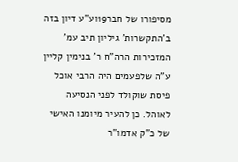מסיפורו של חבר19וע”ע דיון בזה ב’התקשרות’ גיליון תיב עמ’ המזכירות הרה”ח ר’ בנימין קליין ע”ה שלפעמים היה הרבי אוכל פיסת שוקולד לפני הנסיעה לאוהל. כן להעיר מיומנו האישי של כ”ק אדמו”ר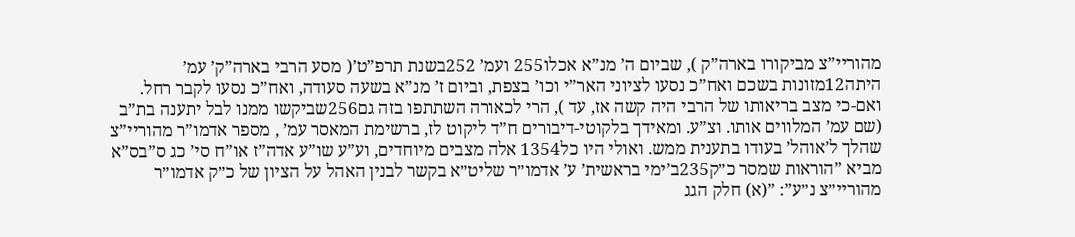מהוריי”צ מביקורו בארה”ק ), שביום ה’ מנ”א אכלו255 ועמ’ 252בשנת תרפ”ט’( מסע הרבי בארה”ק’ עמ’ היתה12מזונות בשכם ואח”כ נסעו לציוני האר”י וכו’ בצפת, וביום ז’ מנ”א בשעה סעודה, ואח”כ נסעו לקבר רחל. ואם-כי מצב בריאותו של הרבי היה קשה אז, עד ), הרי לכאורה השתתפו בזה גם256שביקשו ממנו לבל יתענה בת”ב (שם עמ’ המלווים אותו. וצ”ע. ומאידך בלקוטי-דיבורים ח”ד ליקוט לז, ברשימת המאסר עמ’ , מספר אדמו”ר מהוריי”צ שהלך ל’אוהל’ בעודו בתענית ממש. ואולי היו כל1354 אלה מצבים מיוחדים, וע”ע שו”ע אדה”ז או”ח סי’ כג ס”בס”א מביא ”הוראות שמסר כ״ק235ב’ימי בראשית’ ע’ אדמו״ר שליט״א בקשר לבנין האהל על הציון של כ״ק אדמו״ר מהוריי״צ נ״ע”: ”(א) חלק הגג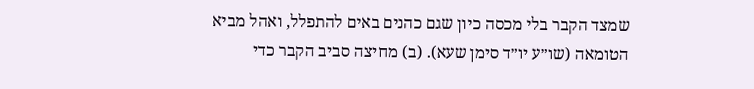שמצד הקבר בלי מכסה כיון שגם כהנים באים להתפלל, ואהל מביא הטומאה (שו״ע יו״ד סימן שעא). (ב) מחיצה סביב הקבר כדי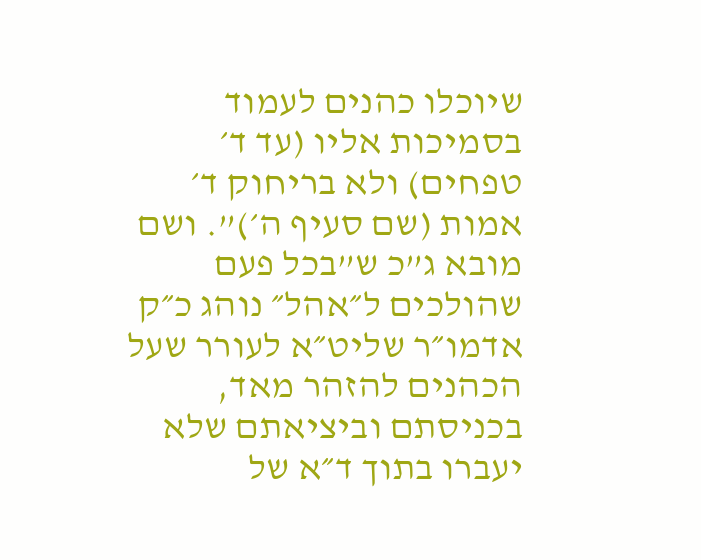שיוכלו כהנים לעמוד בסמיכות אליו (עד ד׳ טפחים) ולא בריחוק ד׳ אמות (שם סעיף ה׳)”. ושם מובא ג”כ ש”בכל פעם שהולכים ל״אהל״ נוהג כ״ק אדמו״ר שליט״א לעורר שעל הכהנים להזהר מאד, בכניסתם וביציאתם שלא יעברו בתוך ד״א של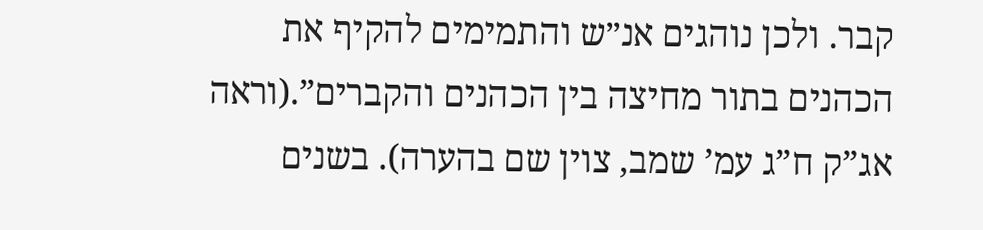קבר. ולכן נוהגים אנ״ש והתמימים להקיף את הכהנים בתור מחיצה בין הכהנים והקברים”.(וראה אג”ק ח”ג עמ’ שמב, צוין שם בהערה). בשנים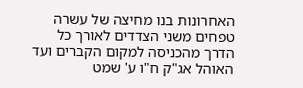האחרונות בנו מחיצה של עשרה טפחים משני הצדדים לאורך כל הדרך מהכניסה למקום הקברים ועד האוהל אג"ק ח"ו ע' שמט